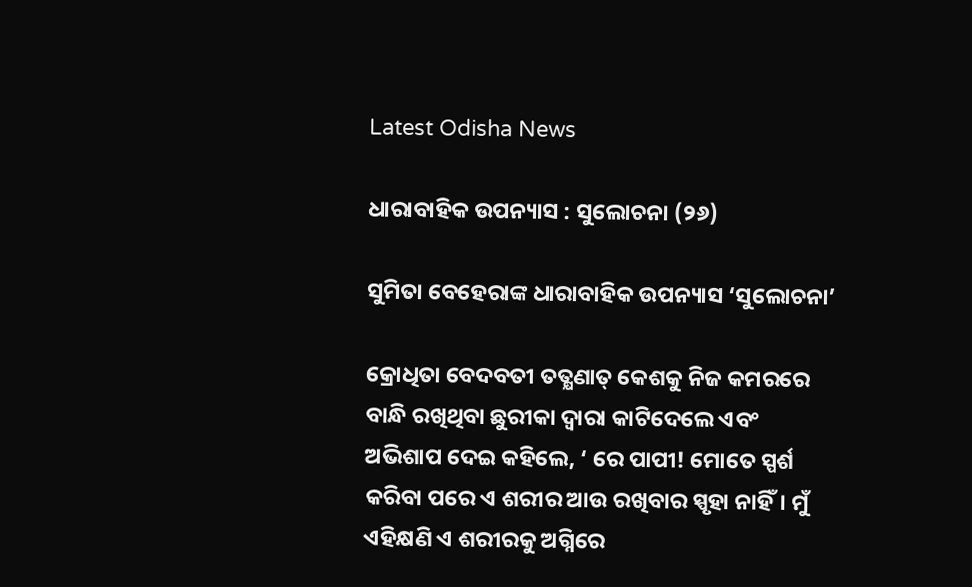Latest Odisha News

ଧାରାବାହିକ ଉପନ୍ୟାସ : ସୁଲୋଚନା (୨୬)

ସୁମିତା ବେହେରାଙ୍କ ଧାରାବାହିକ ଉପନ୍ୟାସ ‘ସୁଲୋଚନା’

କ୍ରୋଧିତା ବେଦବତୀ ତତ୍କ୍ଷଣାତ୍ କେଶକୁ ନିଜ କମରରେ ବାନ୍ଧି ରଖିଥିବା ଛୁରୀକା ଦ୍ୱାରା କାଟିଦେଲେ ଏବଂ ଅଭିଶାପ ଦେଇ କହିଲେ, ‘ ରେ ପାପୀ! ମୋତେ ସ୍ପର୍ଶ କରିବା ପରେ ଏ ଶରୀର ଆଉ ରଖିବାର ସ୍ପୃହା ନାହିଁ। ମୁଁ ଏହିକ୍ଷଣି ଏ ଶରୀରକୁ ଅଗ୍ନିରେ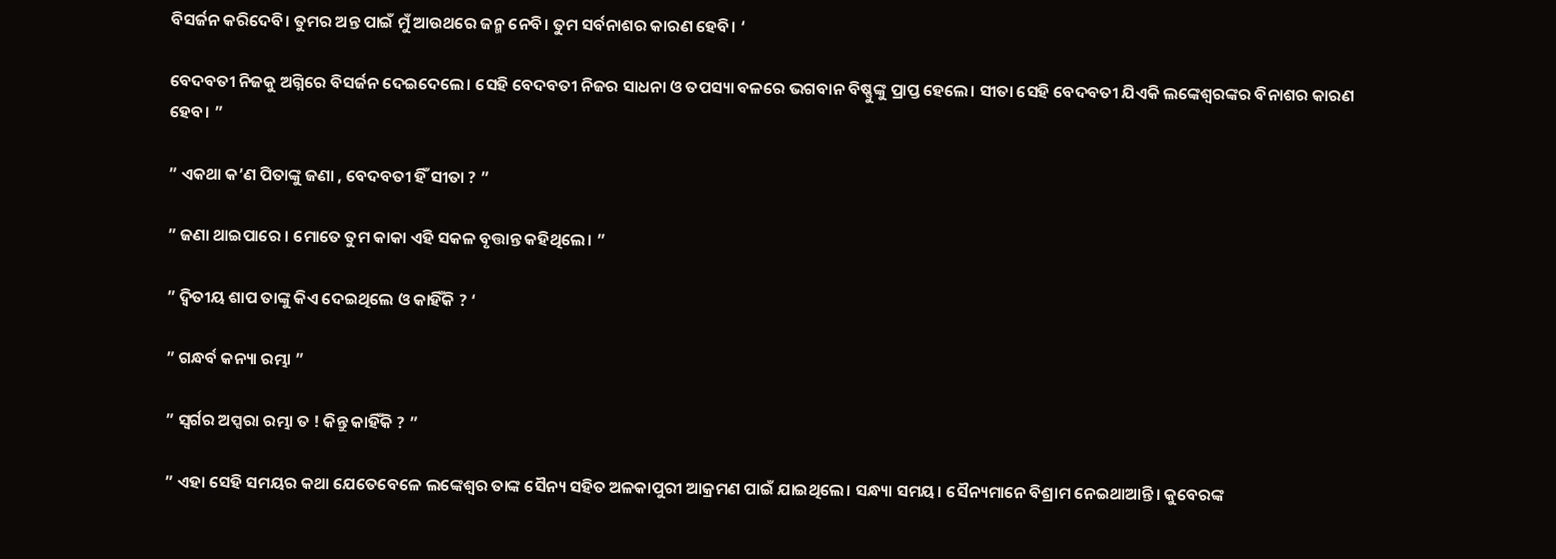ବିସର୍ଜନ କରିଦେବି। ତୁମର ଅନ୍ତ ପାଇଁ ମୁଁ ଆଉଥରେ ଜନ୍ମ ନେବି। ତୁମ ସର୍ବନାଶର କାରଣ ହେବି। ‘

ବେଦବତୀ ନିଜକୁ ଅଗ୍ନିରେ ବିସର୍ଜନ ଦେଇଦେଲେ। ସେହି ବେଦବତୀ ନିଜର ସାଧନା ଓ ତପସ୍ୟା ବଳରେ ଭଗବାନ ବିଷ୍ଣୁଙ୍କୁ ପ୍ରାପ୍ତ ହେଲେ। ସୀତା ସେହି ବେଦବତୀ ଯିଏକି ଲଙ୍କେଶ୍ୱରଙ୍କର ବିନାଶର କାରଣ ହେବ। ”

” ଏକଥା କ’ଣ ପିତାଙ୍କୁ ଜଣା , ବେଦବତୀ ହିଁ ସୀତା ? ”

” ଜଣା ଥାଇପାରେ । ମୋତେ ତୁମ କାକା ଏହି ସକଳ ବୃତ୍ତାନ୍ତ କହିଥିଲେ। ”

” ଦ୍ଵିତୀୟ ଶାପ ତାଙ୍କୁ କିଏ ଦେଇଥିଲେ ଓ କାହିଁକି ? ‘

” ଗନ୍ଧର୍ବ କନ୍ୟା ରମ୍ଭା ”

” ସ୍ୱର୍ଗର ଅପ୍ସରା ରମ୍ଭା ତ ! କିନ୍ତୁ କାହିଁକି ? ”

” ଏହା ସେହି ସମୟର କଥା ଯେତେବେଳେ ଲଙ୍କେଶ୍ୱର ତାଙ୍କ ସୈନ୍ୟ ସହିତ ଅଳକାପୁରୀ ଆକ୍ରମଣ ପାଇଁ ଯାଇଥିଲେ। ସନ୍ଧ୍ୟା ସମୟ। ସୈନ୍ୟମାନେ ବିଶ୍ରାମ ନେଇଥାଆନ୍ତି। କୁବେରଙ୍କ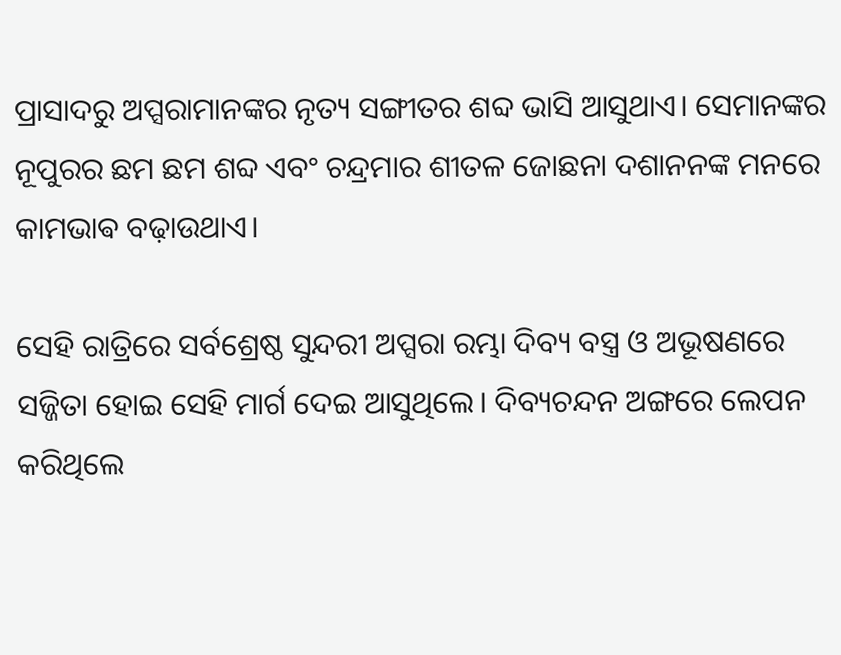ପ୍ରାସାଦରୁ ଅପ୍ସରାମାନଙ୍କର ନୃତ୍ୟ ସଙ୍ଗୀତର ଶବ୍ଦ ଭାସି ଆସୁଥାଏ। ସେମାନଙ୍କର ନୂପୁରର ଛମ ଛମ ଶବ୍ଦ ଏବଂ ଚନ୍ଦ୍ରମାର ଶୀତଳ ଜୋଛନା ଦଶାନନଙ୍କ ମନରେ କାମଭାଵ ବଢ଼ାଉଥାଏ।

ସେହି ରାତ୍ରିରେ ସର୍ବଶ୍ରେଷ୍ଠ ସୁନ୍ଦରୀ ଅପ୍ସରା ରମ୍ଭା ଦିବ୍ୟ ବସ୍ତ୍ର ଓ ଅଭୂଷଣରେ ସଜ୍ଜିତା ହୋଇ ସେହି ମାର୍ଗ ଦେଇ ଆସୁଥିଲେ। ଦିବ୍ୟଚନ୍ଦନ ଅଙ୍ଗରେ ଲେପନ କରିଥିଲେ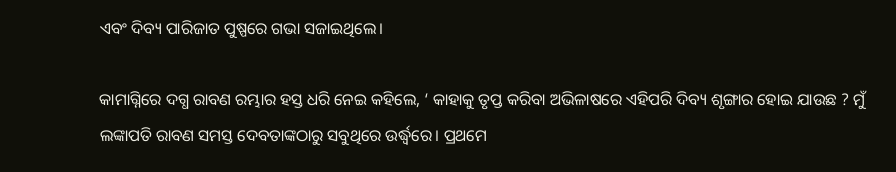ଏବଂ ଦିବ୍ୟ ପାରିଜାତ ପୁଷ୍ପରେ ଗଭା ସଜାଇଥିଲେ।

କାମାଗ୍ନିରେ ଦଗ୍ଧ ରାବଣ ରମ୍ଭାର ହସ୍ତ ଧରି ନେଇ କହିଲେ, ‘ କାହାକୁ ତୃପ୍ତ କରିବା ଅଭିଳାଷରେ ଏହିପରି ଦିବ୍ୟ ଶୃଙ୍ଗାର ହୋଇ ଯାଉଛ ? ମୁଁ ଲଙ୍କାପତି ରାବଣ ସମସ୍ତ ଦେବତାଙ୍କଠାରୁ ସବୁଥିରେ ଉର୍ଦ୍ଧ୍ବରେ। ପ୍ରଥମେ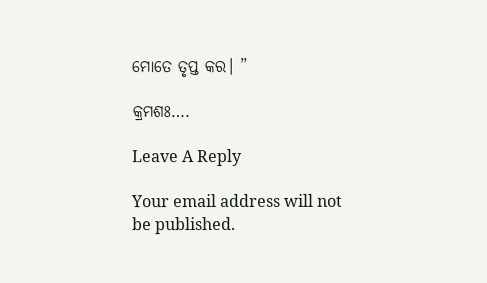ମୋତେ ତୃପ୍ତ କର। ”

କ୍ରମଶଃ….

Leave A Reply

Your email address will not be published.